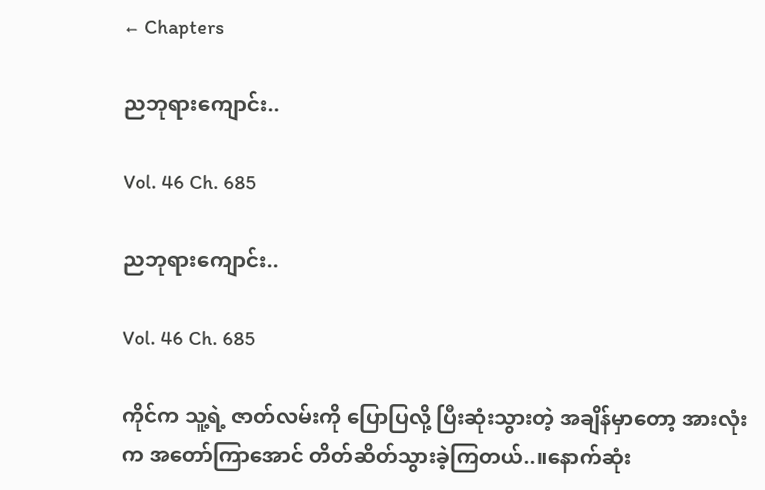← Chapters

ညဘုရားကျောင်း..

Vol. 46 Ch. 685

ညဘုရားကျောင်း..

Vol. 46 Ch. 685

ကိုင်က သူ့ရဲ့ ဇာတ်လမ်းကို ပြောပြလို့ ပြီးဆုံးသွားတဲ့ အချိန်မှာတော့ အားလုံးက အတော်ကြာအောင် တိတ်ဆိတ်သွားခဲ့ကြတယ်..။နောက်ဆုံး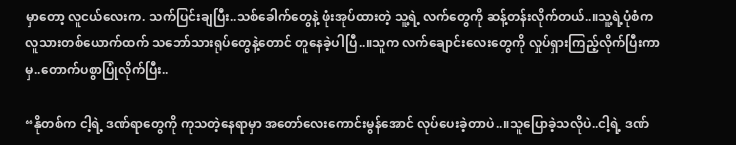မှာတော့ လူငယ်လေးက. သက်ပြင်းချပြီး..သစ်ခေါက်တွေနဲ့ ဖုံးအုပ်ထားတဲ့ သူ့ရဲ့ လက်တွေကို ဆန့်တန်းလိုက်တယ်..။သူ့ရဲ့ပုံစံက လူသားတစ်ယောက်ထက် သဘော်သားရုပ်တွေနဲ့တောင် တူနေခဲ့ပါပြီ..။သူက လက်ချောင်းလေးတွေကို လှုပ်ရှားကြည့်လိုက်ပြီးကာမှ..တောက်ပစွာပြုံလိုက်ပြီး..

“နိုတစ်က ငါ့ရဲ့ ဒဏ်ရာတွေကို ကုသတဲ့နေရာမှာ အတော်လေးကောင်းမွန်အောင် လုပ်ပေးခဲ့တာပဲ..။သူပြောခဲ့သလိုပဲ..ငါ့ရဲ့ ဒဏ်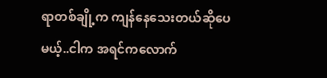ရာတစ်ချို့က ကျန်နေသေးတယ်ဆိုပေမယ့်..ငါက အရင်ကလောက်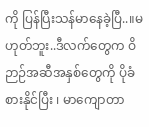ကို ပြန်ပြီးသန်မာနေခဲ့ပြီ..။မဟုတ်ဘူး..ဒီလက်တွေက ဝိဉာဉ်အဆီအနှစ်တွေကို ပိုခံစားနိုင်ပြီး ၊ မာကျောတာ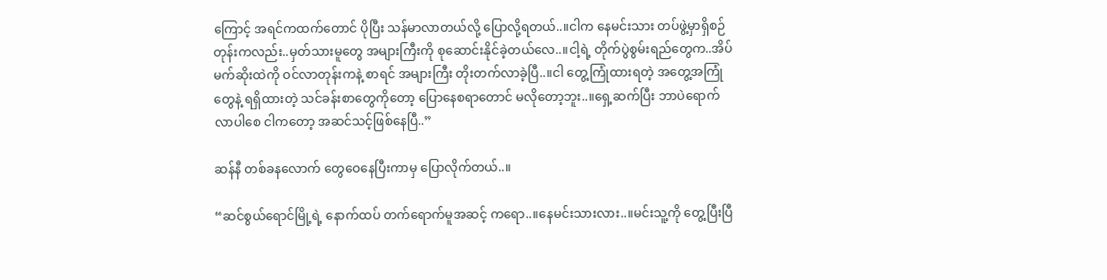ကြောင့် အရင်ကထက်တောင် ပိုပြီး သန်မာလာတယ်လို့ ပြောလို့ရတယ်..။ငါက နေမင်းသား တပ်ဖွဲ့မှာရှိစဉ်တုန်းကလည်း..မှတ်သားမူတွေ အများကြီးကို စုဆောင်းနိုင်ခဲ့တယ်လေ..။ငါ့ရဲ့ တိုက်ပွဲစွမ်းရည်တွေက..အိပ်မက်ဆိုးထဲကို ဝင်လာတုန်းကနဲ့ စာရင် အများကြီး တိုးတက်လာခဲ့ပြီ..။ငါ တွေ့ကြုံထားရတဲ့ အတွေ့အကြုံတွေနဲ့ ရရှိထားတဲ့ သင်ခန်းစာတွေကိုတော့ ပြောနေစရာတောင် မလိုတော့ဘူး..။ရှေ့ဆက်ပြီး ဘာပဲရောက်လာပါစေ ငါကတော့ အဆင်သင့်ဖြစ်နေပြီ..”

ဆန်နီ တစ်ခနလောက် တွေဝေနေပြီးကာမှ ပြောလိုက်တယ်..။

“ဆင်စွယ်ရောင်မြို့ရဲ့ နောက်ထပ် တက်ရောက်မူအဆင့် ကရော..။နေမင်းသားလား..။မင်းသူ့ကို တွေ့ပြီးပြီ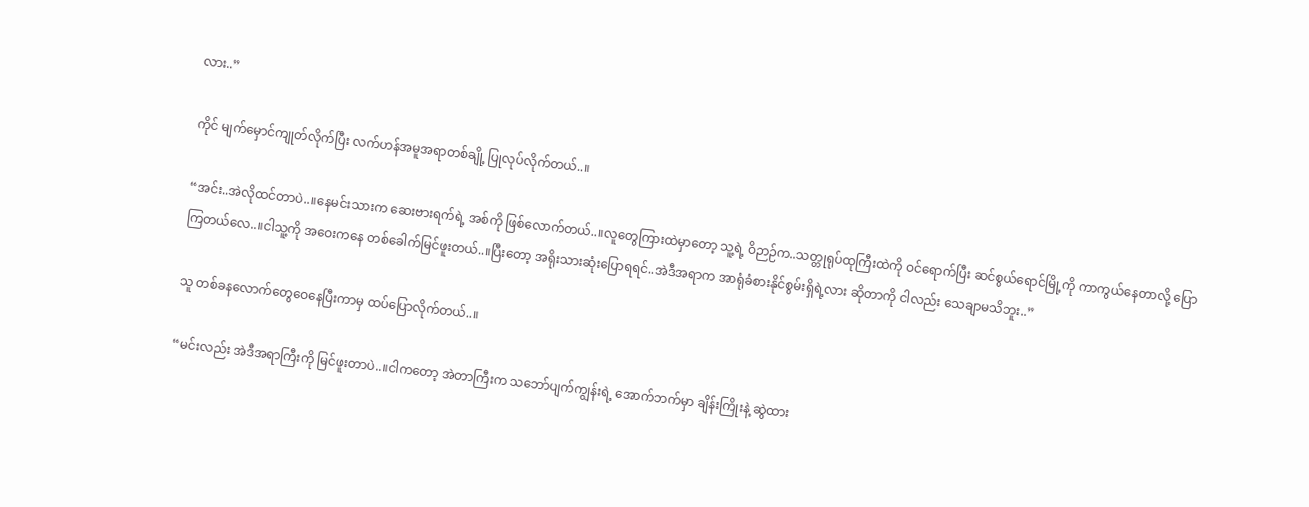လား..”

ကိုင် မျက်မှောင်ကျုတ်လိုက်ပြီး လက်ဟန်အမူအရာတစ်ချို့ ပြုလုပ်လိုက်တယ်..။

“အင်း..အဲလိုထင်တာပဲ..။နေမင်းသားက ဆေးဗားရက်ရဲ့ အစ်ကို ဖြစ်လောက်တယ်..။လူတွေကြားထဲမှာတော့ သူ့ရဲ့ ဝိဉာဉ်က..သတ္တုရုပ်ထုကြီးထဲကို ဝင်ရောက်ပြီး ဆင်စွယ်ရောင်မြို့ကို ကာကွယ်နေတာလို့ ပြောကြတယ်လေ..။ငါသူ့ကို အဝေးကနေ တစ်ခေါက်မြင်ဖူးတယ်..။ပြီးတော့ အရိုးသားဆုံးပြောရရင်..အဲဒီအရာက အာရုံခံစားနိုင်စွမ်းရှိရဲ့လား ဆိုတာကို ငါလည်း သေချာမသိဘူး..”

သူ တစ်ခနလောက်တွေဝေနေပြီးကာမှ ထပ်ပြောလိုက်တယ်..။

“မင်းလည်း အဲဒီအရာကြီးကို မြင်ဖူးတာပဲ..။ငါကတော့ အဲတာကြီးက သဘော်ပျက်ကျွန်းရဲ့ အောက်ဘက်မှာ ချိန်းကြိုးနဲ့ ဆွဲထား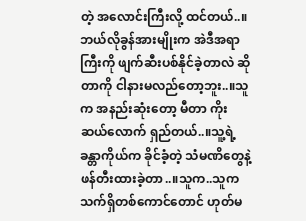တဲ့ အလောင်းကြီးလို့ ထင်တယ်..။ဘယ်လိုခွန်အားမျိုးက အဲဒီအရာကြီးကို ဖျက်ဆီးပစ်နိုင်ခဲ့တာလဲ ဆိုတာကို ငါနားမလည်တော့ဘူး..။သူက အနည်းဆုံးတော့ မီတာ ကိုးဆယ်လောက် ရှည်တယ်..။သူ့ရဲ့ ခန္တာကိုယ်က ခိုင်ခံ့တဲ့ သံမဏိတွေနဲ့ဖန်တီးထားခဲ့တာ..။သူက..သူက သက်ရှိတစ်ကောင်တောင် ဟုတ်မ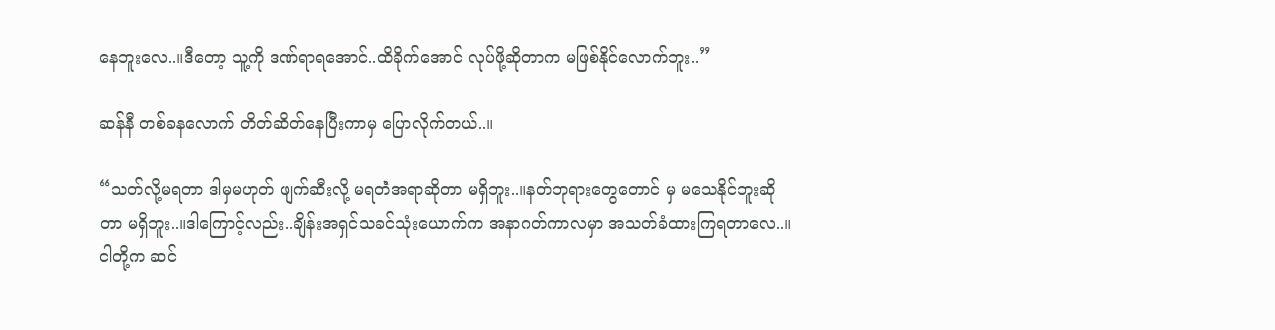နေဘူးလေ..။ဒီတော့ သူ့ကို ဒဏ်ရာရအောင်..ထိခိုက်အောင် လုပ်ဖို့ဆိုတာက မဖြစ်နိုင်လောက်ဘူး..”

ဆန်နီ တစ်ခနလောက် တိတ်ဆိတ်နေပြီးကာမှ ပြောလိုက်တယ်..။

“သတ်လို့မရတာ ဒါမှမဟုတ် ဖျက်ဆီးလို့ မရတဲံအရာဆိုတာ မရှိဘူး..။နတ်ဘုရားတွေတောင် မှ မသေနိုင်ဘူးဆိုတာ မရှိဘူး..။ဒါကြောင့်လည်း..ချိန်းအရှင်သခင်သုံးယောက်က အနာဂတ်ကာလမှာ အသတ်ခံထားကြရတာလေ..။ငါတို့က ဆင်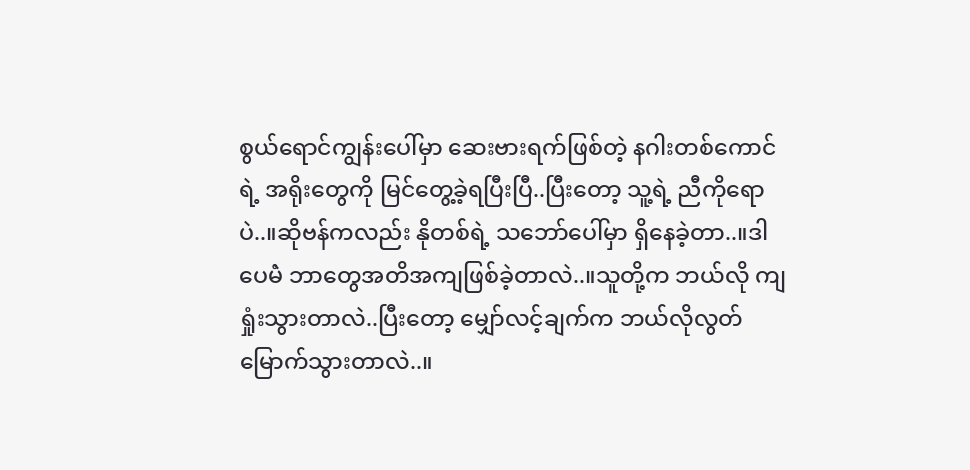စွယ်ရောင်ကျွန်းပေါ်မှာ ဆေးဗားရက်ဖြစ်တဲ့ နဂါးတစ်ကောင်ရဲ့ အရိုးတွေကို မြင်တွေ့ခဲ့ရပြီးပြီ..ပြီးတော့ သူ့ရဲ့ ညီကိုရောပဲ..။ဆိုဗန်ကလည်း နိုတစ်ရဲ့ သဘော်ပေါ်မှာ ရှိနေခဲ့တာ..။ဒါပေမဲံ ဘာတွေအတိအကျဖြစ်ခဲ့တာလဲ..။သူတို့က ဘယ်လို ကျရှုံးသွားတာလဲ..ပြီးတော့ မျှော်လင့်ချက်က ဘယ်လိုလွတ်မြောက်သွားတာလဲ..။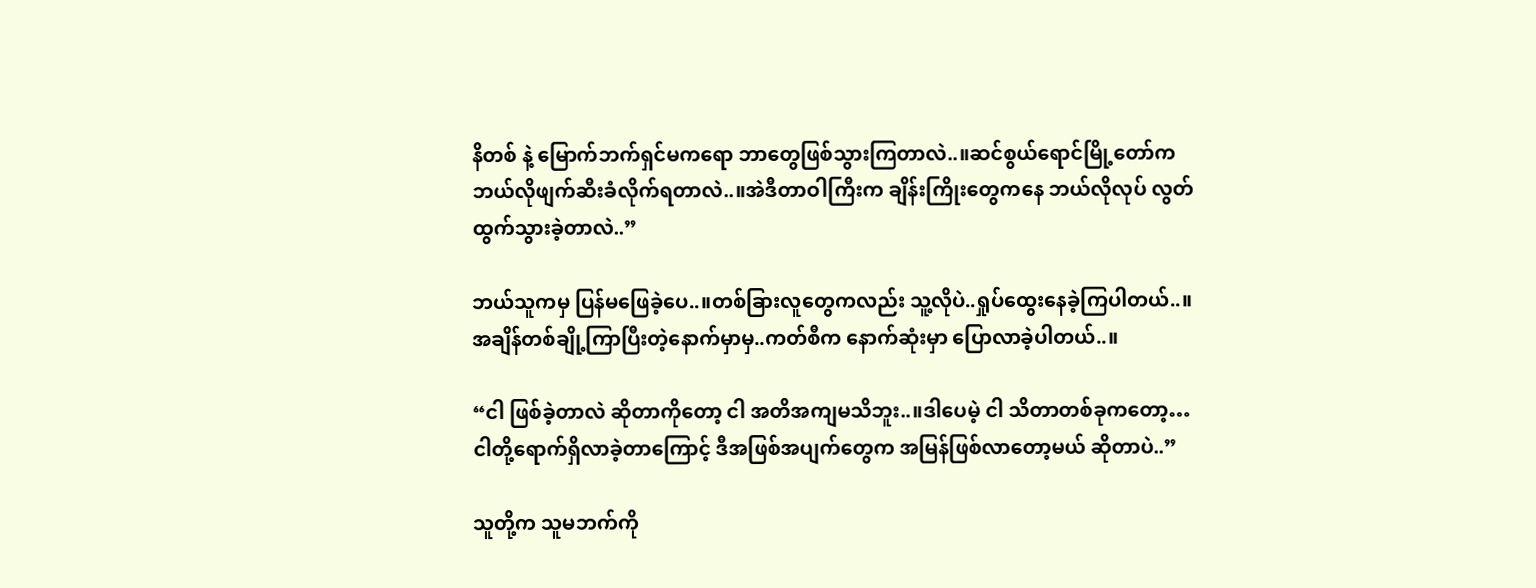နိတစ် နဲ့ မြောက်ဘက်ရှင်မကရော ဘာတွေဖြစ်သွားကြတာလဲ..။ဆင်စွယ်ရောင်မြို့တော်က ဘယ်လိုဖျက်ဆီးခံလိုက်ရတာလဲ..။အဲဒီတာဝါကြီးက ချိန်းကြိုးတွေကနေ ဘယ်လိုလုပ် လွတ်ထွက်သွားခဲ့တာလဲ..”

ဘယ်သူကမှ ပြန်မဖြေခဲ့ပေ..။တစ်ခြားလူတွေကလည်း သူ့လိုပဲ..ရှုပ်ထွေးနေခဲ့ကြပါတယ်..။အချိန်တစ်ချို့ကြာပြီးတဲ့နောက်မှာမှ..ကတ်စီက နောက်ဆုံးမှာ ပြောလာခဲ့ပါတယ်..။

“ငါ ဖြစ်ခဲ့တာလဲ ဆိုတာကိုတော့ ငါ အတိအကျမသိဘူး..။ဒါပေမဲ့ ငါ သိတာတစ်ခုကတော့…ငါတို့ရောက်ရှိလာခဲ့တာကြောင့် ဒီအဖြစ်အပျက်တွေက အမြန်ဖြစ်လာတော့မယ် ဆိုတာပဲ..”

သူတို့က သူမဘက်ကို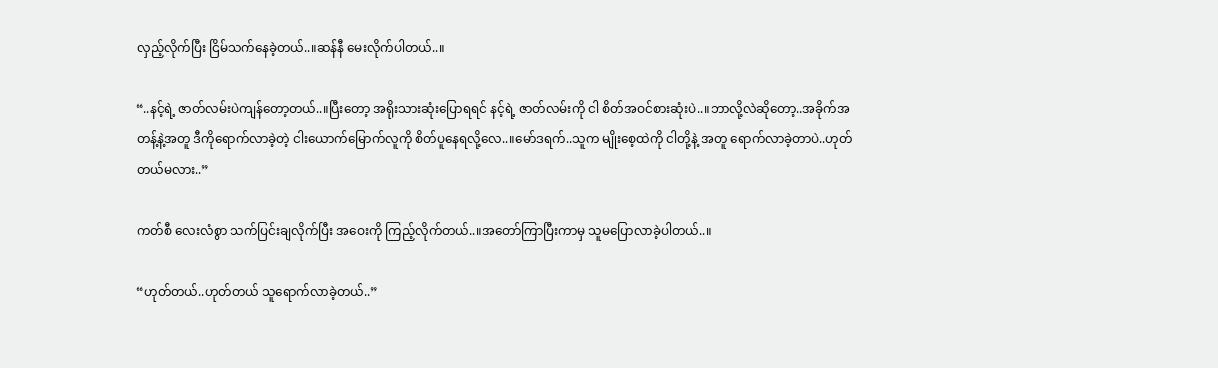လှည့်လိုက်ပြီး ငြိမ်သက်နေခဲ့တယ်..။ဆန်နီ မေးလိုက်ပါတယ်..။

“..နင့်ရဲ့ ဇာတ်လမ်းပဲကျန်တော့တယ်..။ပြီးတော့ အရိုးသားဆုံးပြောရရင် နင့်ရဲ့ ဇာတ်လမ်းကို ငါ စိတ်အဝင်စားဆုံးပဲ..။ဘာလို့လဲဆိုတော့..အခိုက်အတန့်နဲ့အတူ ဒီကိုရောက်လာခဲ့တဲ့ ငါးယောက်မြောက်လူကို စိတ်ပူနေရလို့လေ..။မော်ဒရက်..သူက မျိုးစေ့ထဲကို ငါတို့နဲ့ အတူ ရောက်လာခဲ့တာပဲ..ဟုတ်တယ်မလား..”

ကတ်စီ လေးလံစွာ သက်ပြင်းချလိုက်ပြီး အဝေးကို ကြည့်လိုက်တယ်..။အတော်ကြာပြီးကာမှ သူမပြောလာခဲ့ပါတယ်..။

“ဟုတ်တယ်..ဟုတ်တယ် သူရောက်လာခဲ့တယ်..”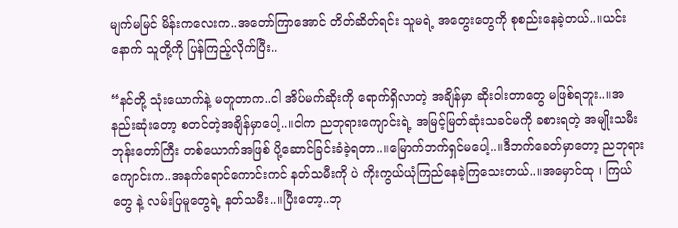မျက်မမြင် မိန်းကလေးက..အတော်ကြာအောင် တိတ်ဆိတ်ရင်း သူမရဲ့ အတွေးတွေကို စုစည်းနေခဲ့တယ်..။ယင်းနောက် သူတို့ကို ပြန်ကြည့်လိုက်ပြီး..

“နင်တို့ သုံးယောက်နဲ့ မတူတာက..ငါ အိပ်မက်ဆိုးကို ရောက်ရှိလာတဲ့ အချိန်မှာ ဆိုးဝါးတာတွေ မဖြစ်ရဘူး..။အနည်းဆုံးတော့ စတင်တဲ့အချိန်မှာပေါ့..။ငါက ညဘုရားကျောင်းရဲ့ အမြင့်မြတ်ဆုံးသခင်မကို ခစားရတဲ့ အမျိုးသမီးဘုန်းတော်ကြီး တစ်ယောက်အဖြစ် ပို့ဆောင်ခြင်းခံခဲ့ရတာ..။မြောက်ဘက်ရှင်မပေါ့..။ဒီဘက်ခေတ်မှာတော့ ညဘုရားကျောင်းက..အနက်ရောင်ကောင်းကင် နတ်သမီးကို ပဲ ကိုးကွယ်ယုံကြည်နေခဲ့ကြသေးတယ်..။အမှောင်ထု ၊ ကြယ်တွေ နဲ့ လမ်းပြမူတွေရဲ့ နတ်သမီး..။ပြီးတော့..ဘု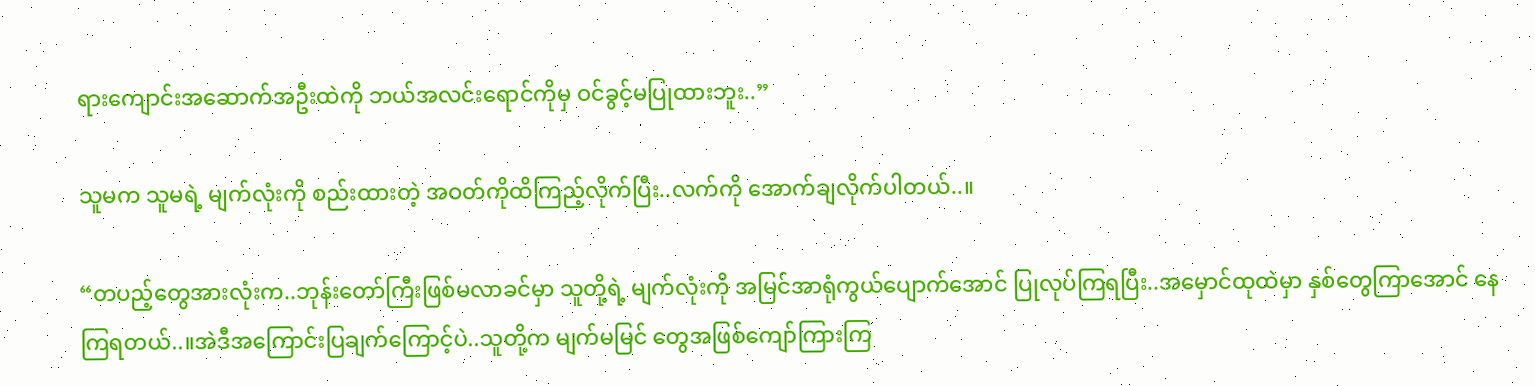ရားကျောင်းအဆောက်အဦးထဲကို ဘယ်အလင်းရောင်ကိုမှ ဝင်ခွင့်မပြုထားဘူး..”

သူမက သူမရဲ့ မျက်လုံးကို စည်းထားတဲ့ အဝတ်ကိုထိကြည့်လိုက်ပြီး..လက်ကို အောက်ချလိုက်ပါတယ်..။

“တပည့်တွေအားလုံးက..ဘုန်းတော်ကြီးဖြစ်မလာခင်မှာ သူတို့ရဲ့ မျက်လုံးကို အမြင်အာရုံကွယ်ပျောက်အောင် ပြုလုပ်ကြရပြီး..အမှောင်ထုထဲမှာ နှစ်တွေကြာအောင် နေကြရတယ်..။အဲဒီအကြောင်းပြချက်ကြောင့်ပဲ..သူတို့က မျက်မမြင် တွေအဖြစ်ကျော်ကြားကြ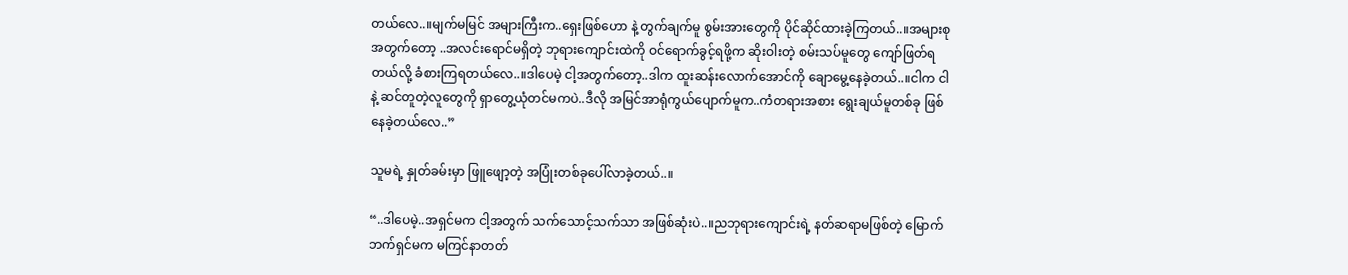တယ်လေ..။မျက်မမြင် အများကြီးက..ရှေးဖြစ်ဟော နဲ့ တွက်ချက်မူ စွမ်းအားတွေကို ပိုင်ဆိုင်ထားခဲ့ကြတယ်..။အများစုအတွက်တော့ ..အလင်းရောင်မရှိတဲ့ ဘုရားကျောင်းထဲကို ဝင်ရောက်ခွင့်ရဖို့က ဆိုးဝါးတဲ့ စမ်းသပ်မူတွေ ကျော်ဖြတ်ရတယ်လို့ ခံစားကြရတယ်လေ..။ဒါပေမဲ့ ငါ့အတွက်တော့..ဒါက ထူးဆန်းလောက်အောင်ကို ချောမွေ့နေခဲ့တယ်..။ငါက ငါနဲ့ ဆင်တူတဲ့လူတွေကို ရှာတွေ့ယုံတင်မကပဲ..ဒီလို အမြင်အာရုံကွယ်ပျောက်မူက..ကံတရားအစား ရွေးချယ်မူတစ်ခု ဖြစ်နေခဲ့တယ်လေ..”

သူမရဲ့ နှုတ်ခမ်းမှာ ဖြူဖျော့တဲ့ အပြုံးတစ်ခုပေါ်လာခဲ့တယ်..။

“..ဒါပေမဲ့..အရှင်မက ငါ့အတွက် သက်သောင့်သက်သာ အဖြစ်ဆုံးပဲ..။ညဘုရားကျောင်းရဲ့ နတ်ဆရာမဖြစ်တဲ့ မြောက်ဘက်ရှင်မက မကြင်နာတတ်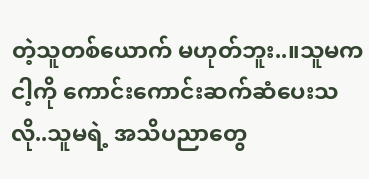တဲ့သူတစ်ယောက် မဟုတ်ဘူး..။သူမက ငါ့ကို ကောင်းကောင်းဆက်ဆံပေးသလို..သူမရဲ့ အသိပညာတွေ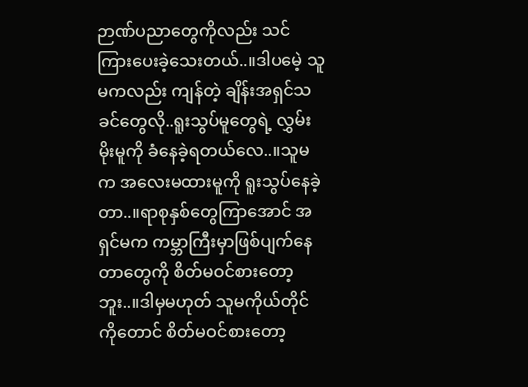ဉာဏ်ပညာတွေကိုလည်း သင်ကြားပေးခဲ့သေးတယ်..။ဒါပမေဲ့ သူမကလည်း ကျန်တဲ့ ချိန်းအရှင်သခင်တွေလို..ရူးသွပ်မူတွေရဲ့ လွှမ်းမိုးမူကို ခံနေခဲ့ရတယ်လေ..။သူမက အလေးမထားမူကို ရူးသွပ်နေခဲ့တာ..။ရာစုနှစ်တွေကြာအောင် အရှင်မက ကမ္ဘာကြီးမှာဖြစ်ပျက်နေတာတွေကို စိတ်မဝင်စားတော့ဘူး..။ဒါမှမဟုတ် သူမကိုယ်တိုင်ကိုတောင် စိတ်မဝင်စားတော့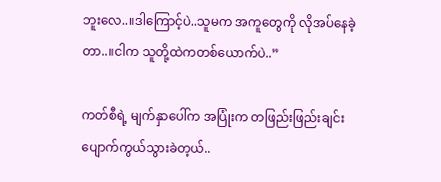ဘူးလေ..။ဒါကြောင့်ပဲ..သူမက အကူတွေကို လိုအပ်နေခဲ့တာ..။ငါက သူတို့ထဲကတစ်ယောက်ပဲ..”

ကတ်စီရဲ့ မျက်နှာပေါ်က အပြုံးက တဖြည်းဖြည်းချင်းပျောက်ကွယ်သွားခဲတ့ယ်..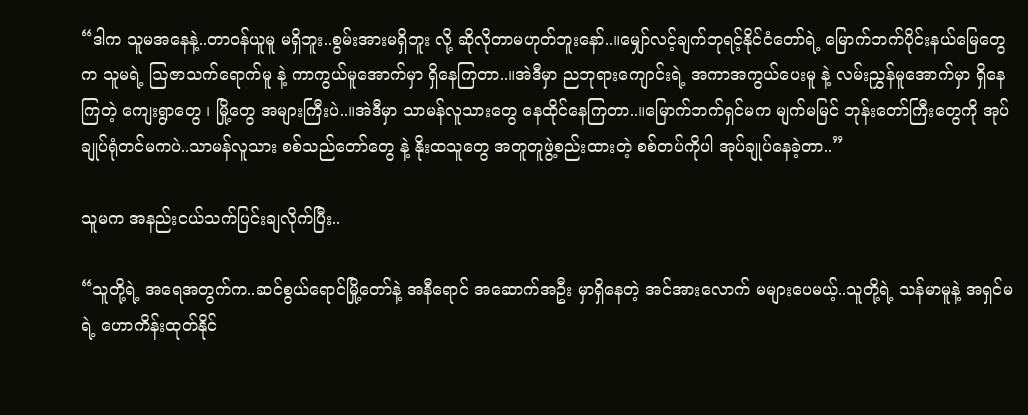“ဒါက သူမအနေနဲ့..တာဝန်ယူမူ မရှိဘူး..စွမ်းအားမရှိဘူး လို့ ဆိုလိုတာမဟုတ်ဘူးနော်..။မျှော်လင့်ချက်ဘုရင့်နိုင်ငံတော်ရဲ့ မြောက်ဘက်ပိုင်းနယ်မြေတွေက သူမရဲ့ ဩဇာသက်ရောက်မူ နဲ့ ကာကွယ်မူအောက်မှာ ရှိနေကြတာ..။အဲဒီမှာ ညဘုရားကျောင်းရဲ့ အကာအကွယ်ပေးမူ နဲ့ လမ်းညွှန်မူအောက်မှာ ရှိနေကြတဲ့ ကျေးရွာတွေ ၊ မြို့တွေ အများကြီးပဲ..။အဲဒီမှာ သာမန်လူသားတွေ နေထိုင်နေကြတာ..။မြောက်ဘက်ရှင်မက မျက်မမြင် ဘုန်းတော်ကြီးတွေကို အုပ်ချုပ်ရုံတင်မကပဲ..သာမန်လူသား စစ်သည်တော်တွေ နဲ့ နိုးထသူတွေ အတူတူဖွဲ့စည်းထားတဲ့ စစ်တပ်ကိုပါ အုပ်ချုပ်နေခဲ့တာ..”

သူမက အနည်းငယ်သက်ပြင်းချလိုက်ပြီး..

“သူတို့ရဲ့ အရေအတွက်က..ဆင်စွယ်ရောင်မြို့တော်နဲ့ အနီရောင် အဆောက်အဦး မှာရှိနေတဲ့ အင်အားလောက် မများပေမယ့်..သူတို့ရဲ့ သန်မာမူနဲ့ အရှင်မရဲ့ ဟောကိန်းထုတ်နိုင်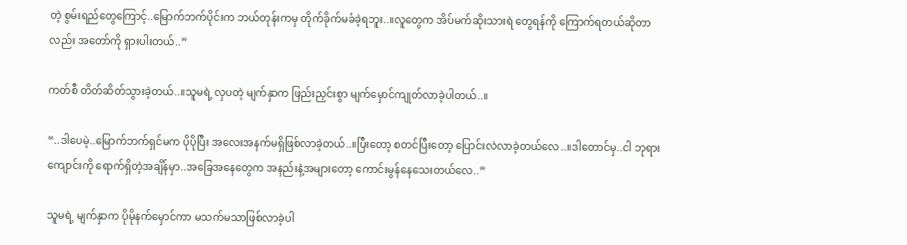တဲ့ စွမ်းရည်တွေကြောင့်..မြောက်ဘက်ပိုင်းက ဘယ်တုန်းကမှ တိုက်ခိုက်မခံခဲ့ရဘူး..။လူတွေက အိပ်မက်ဆိုးသားရဲ တွေရန်ကို ကြောက်ရတယ်ဆိုတာလည်း အတော်ကို ရှားပါးတယ်..”

ကတ်စီ တိတ်ဆိတ်သွားခဲ့တယ်..။သူမရဲ့ လှပတဲ့ မျက်နှာက ဖြည်းညှင်းစွာ မျက်မှောင်ကျုတ်လာခဲ့ပါတယ်..။

“..ဒါပေမဲ့..မြောက်ဘက်ရှင်မက ပိုပိုပြီး အလေးအနက်မရှိဖြစ်လာခဲ့တယ်..။ပြီးတော့ စတင်ပြီးတော့ ပြောင်းလဲလာခဲ့တယ်လေ..။ဒါတောင်မှ..ငါ ဘုရားကျောင်းကို ရောက်ရှိတဲ့အချိန်မှာ..အခြေအနေတွေက အနည်းနဲ့အများတော့ ကောင်းမွန်နေသေးတယ်လေ..”

သူမရဲ့ မျက်နှာက ပိုမိုနက်မှောင်ကာ မသက်မသာဖြစ်လာခဲ့ပါ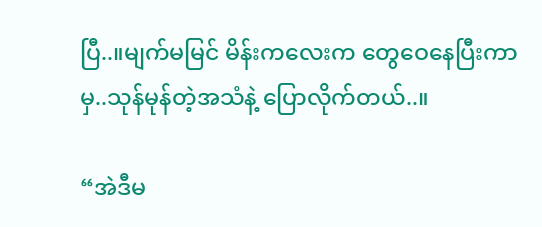ပြီ..။မျက်မမြင် မိန်းကလေးက တွေဝေနေပြီးကာမှ..သုန်မုန်တဲ့အသံနဲ့ ပြောလိုက်တယ်..။

“အဲဒီမ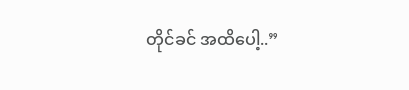တိုင်ခင် အထိပေါ့..”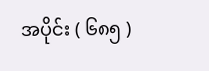အပိုင်း ( ၆၈၅ )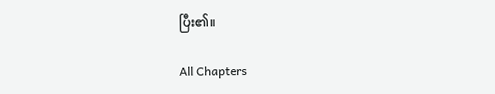ပြီး၏။

All Chapters